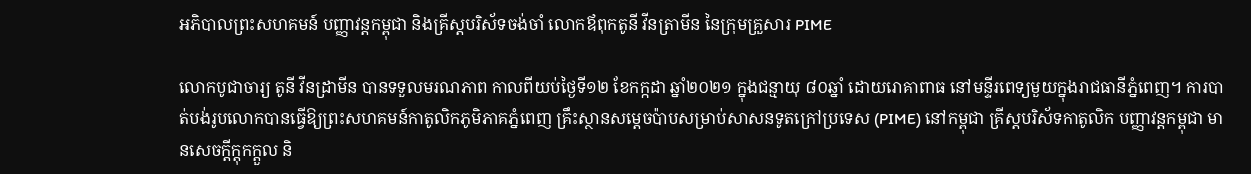អភិបាលព្រះសហគមន៍ បញ្ញាវន្តកម្ពុជា និងគ្រីស្តបរិស័ទចង់ចាំ លោកឪពុកតូនី វីនត្រាមីន នៃក្រុមគ្រួសារ PIME

លោកបូជាចារ្យ តូនី វីនដ្រាមីន បានទទួលមរណភាព កាលពីយប់ថ្ងៃទី១២ ខែកក្កដា ឆ្នាំ២០២១ ក្នុងជន្មាយុ ៨០ឆ្នាំ ដោយរោគាពាធ នៅមន្ទីរពេទ្យមួយក្នុងរាជធានីភ្នំពេញ។ ការបាត់បង់រូបលោកបានធ្វើឱ្យព្រះសហគមន៍កាតូលិកភូមិភាគភ្នំពេញ គ្រឹះស្ថានសម្ដេចប៉ាបសម្រាប់សាសនទូតក្រៅប្រទេស (PIME) នៅកម្ពុជា គ្រីស្តបរិស័ទកាតូលិក បញ្ញាវន្តកម្ពុជា មានសេចក្តីក្តុកក្តួល និ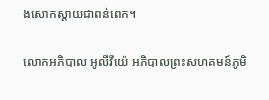ងសោកស្តាយជាពន់ពេក។

លោកអភិបាល អូលីវីយ៉េ អភិបាលព្រះសហគមន៍ភូមិ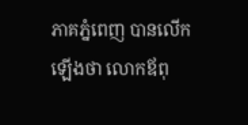ភាគភ្នំពេញ បានលើកឡើងថា លោកឪពុ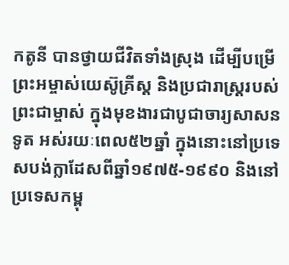កតូនី បានថ្វាយជីវិតទាំងស្រុង ដើម្បីបម្រើព្រះអម្ចាស់យេស៊ូគ្រីស្ត និងប្រជារាស្ត្ររបស់ព្រះជាម្ចាស់ ក្នុងមុខងារជាបូជាចារ្យសាសនទូត អស់រយៈពេល៥២ឆ្នាំ ក្នុងនោះនៅប្រទេសបង់ក្លាដែសពីឆ្នាំ១៩៧៥-១៩៩០ និងនៅប្រទេសកម្ពុ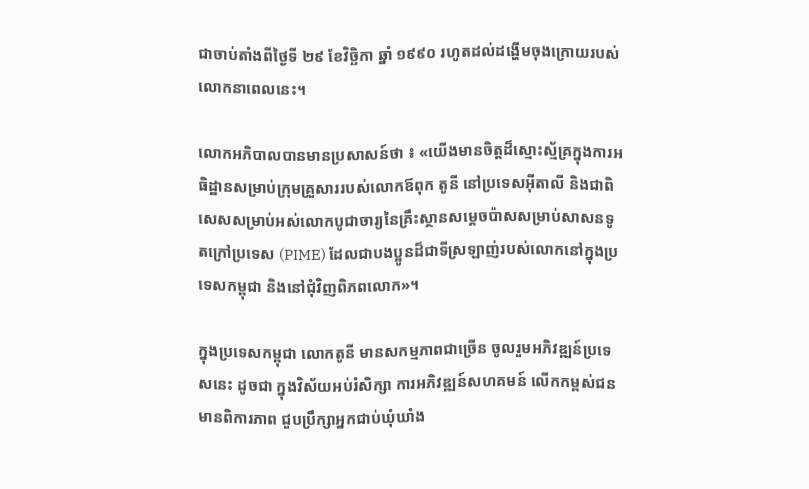ជាចាប់តាំងពីថ្ងៃទី ២៩ ខែវិច្ឆិកា ឆ្នាំ ១៩៩០ រហូតដល់ដង្ហើមចុងក្រោយរបស់លោកនាពេលនេះ។

លោកអភិបាលបានមានប្រសាសន៍ថា ៖ «យើងមានចិត្តដ៏ស្មោះស្ម័គ្រក្នុងការអធិដ្ឋានសម្រាប់ក្រុមគ្រួសាររបស់លោកឪពុក តូនី នៅប្រទេសអ៊ីតាលី និងជាពិសេសសម្រាប់អស់លោកបូជាចារ្យនៃគ្រឹះស្ថានសម្តេចប៉ាសសម្រាប់សាសនទូតក្រៅប្រទេស (PIME) ដែលជាបងប្អូនដ៏ជាទីស្រឡាញ់របស់លោកនៅក្នុងប្រទេសកម្ពុជា និងនៅជុំវិញពិភពលោក»។

ក្នុងប្រទេសកម្ពុជា លោកតូនី មានសកម្មភាពជាច្រើន ចូលរួមអភិវឌ្ឍន៍ប្រទេសនេះ ដូចជា ក្នុងវិស័យអប់រំសិក្សា ការអភិវឌ្ឍន៍សហគមន៍ លើកកម្ពស់ជនមានពិការភាព ជួបប្រឹក្សាអ្នកជាប់ឃុំឃាំង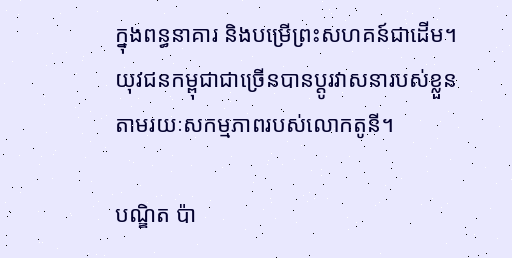ក្នុងពន្ធនាគារ និងបម្រើព្រះសហគន៍ជាដើម។ យុវជនកម្ពុជាជាច្រើនបានប្តូរវាសនារបស់ខ្លួនតាមរយៈសកម្មភាពរបស់លោកតូនី។

បណ្ឌិត ប៉ា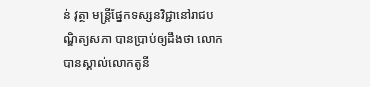ន់ វុត្ថា មន្រ្តីផ្នែកទស្សនវិជ្ជានៅរាជបណ្ឌិត្យសភា បានប្រាប់ឲ្យដឹងថា លោកបានស្គាល់លោកតូនី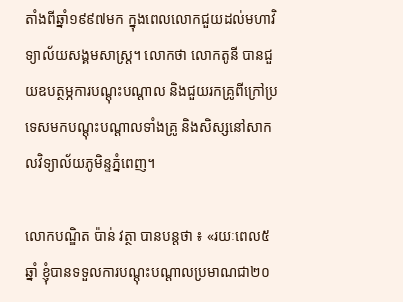តាំងពីឆ្នាំ១៩៩៧មក ក្នុងពេលលោកជួយដល់មហាវិទ្យាល័យសង្គមសាស្ត្រ។ លោកថា លោកតូនី បានជួយឧបត្ថម្ភការបណ្ដុះបណ្ដាល និងជួយរកគ្រូពីក្រៅប្រទេសមកបណ្ដុះបណ្ដាលទាំងគ្រូ និងសិស្សនៅសាកលវិទ្យាល័យភូមិន្ទភ្នំពេញ។

លោកបណ្ឌិត ប៉ាន់ វត្ថា បានបន្តថា ៖ «រយៈពេល៥ឆ្នាំ ខ្ញុំបានទទួលការបណ្ដុះបណ្ដាលប្រមាណជា២០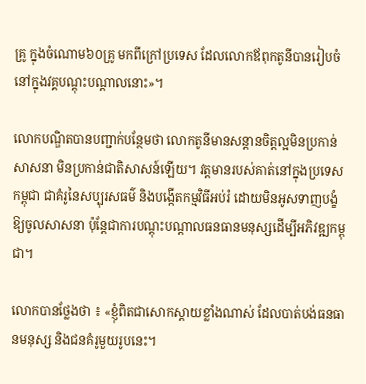គ្រូ ក្នុងចំណោម៦០គ្រូ មកពីក្រៅប្រទេស ដែលលោកឪពុកតូនីបានរៀបចំនៅក្នុងវគ្គបណ្ដុះបណ្ដាលនោះ»។

លោកបណ្ឌិតបានបញ្ជាក់បន្ថែមថា លោកតូនីមានសន្ដានចិត្តល្អមិនប្រកាន់សាសនា មិនប្រកាន់ជាតិសាសន៍ឡើយ។ វត្តមានរបស់គាត់នៅក្នុងប្រទេសកម្ពុជា ជាគំរូនៃសប្បុរសធម៌ និងបង្កើតកម្មវិធីអប់រំ ដោយមិនអូសទាញបង្ខំឱ្យចូលសាសនា ប៉ុន្តែជាការបណ្ដុះបណ្ដាលធនធានមនុស្សដើម្បីអភិវឌ្ឍកម្ពុជា។

លោកបានថ្លែងថា ៖ «ខ្ញុំពិតជាសោកស្ដាយខ្លាំងណាស់ ដែលបាត់បង់ធនធានមនុស្ស និងជនគំរូមួយរូបនេះ។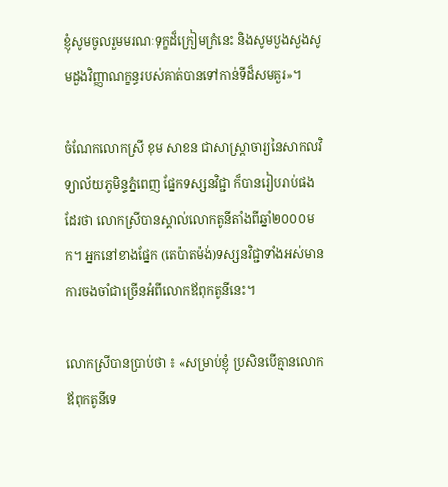ខ្ញុំសូមចូលរួមមរណៈទុក្ខដ៏ក្រៀមក្រំនេះ និងសូមបួងសួងសូមដួងវិញ្ញាណក្ខន្ធរបស់គាត់បានទៅកាន់ទីដ៏សមគួរ»។

ចំណែកលោកស្រី ខុម សាខន ជាសាស្ត្រាចារ្យនៃសាកលវិទ្យាល័យភូមិន្ទភ្នំពេញ ផ្នែកទស្សនវិជ្ជា ក៏បានរៀបរាប់ផងដែរថា លោកស្រីបានស្គាល់លោកតូនីតាំងពីឆ្នាំ២០០០មក។ អ្នកនៅខាងផ្នែក (តេប៉ាតម៉ង់)ទស្សនវិជ្ជាទាំងអស់មានការចងចាំជាច្រើនអំពីលោកឪពុកតូនីនេះ។

លោកស្រីបានប្រាប់ថា ៖ «សម្រាប់ខ្ញុំ ប្រសិនបើគ្មានលោកឪពុកតូនីទេ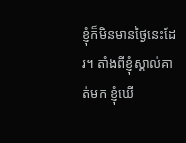ខ្ញុំក៏មិនមានថ្ងៃនេះដែរ។ តាំងពីខ្ញុំស្គាល់គាត់មក ខ្ញុំឃើ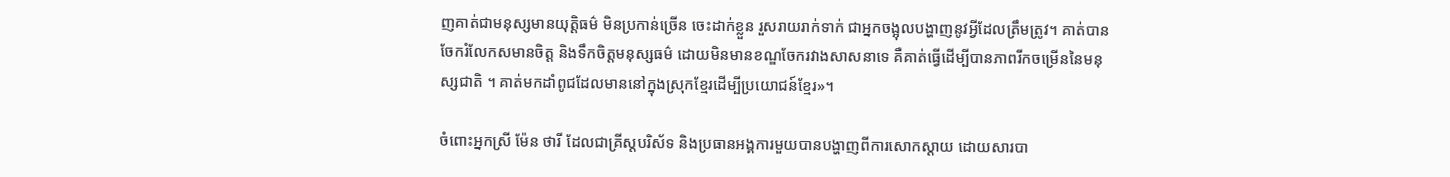ញគាត់ជាមនុស្សមានយុត្តិធម៌ មិនប្រកាន់ច្រើន ចេះដាក់ខ្លួន រួសរាយរាក់ទាក់ ជាអ្នកចង្អុលបង្ហាញនូវអ្វីដែលត្រឹមត្រូវ។ គាត់បានចែករំលែកសមានចិត្ត និងទឹកចិត្តមនុស្សធម៌ ដោយមិនមានខណ្ឌចែករវាងសាសនាទេ គឺគាត់ធ្វើដើម្បីបានភាពរីកចម្រើននៃមនុស្សជាតិ ។ គាត់មកដាំពូជដែលមាននៅក្នុងស្រុកខ្មែរដើម្បីប្រយោជន៍ខ្មែរ»។

ចំពោះអ្នកស្រី ម៉ែន ថារី ដែលជាគ្រីស្តបរិស័ទ និងប្រធានអង្គការមួយបានបង្ហាញពីការសោកស្ដាយ ដោយសារបា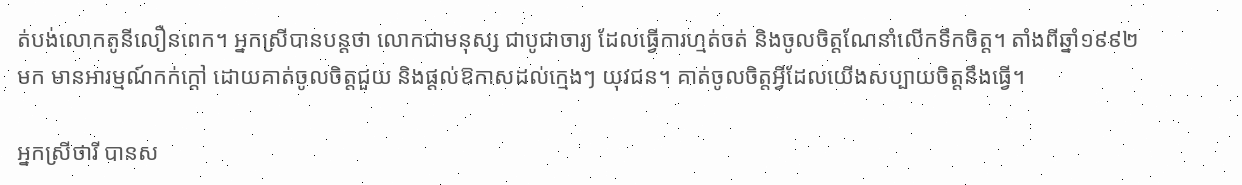ត់បង់លោកតូនីលឿនពេក។ អ្នកស្រីបានបន្តថា លោកជាមនុស្ស ជាបូជាចារ្យ ដែលធ្វើការហ្មត់ចត់ និងចូលចិត្តណែនាំលើកទឹកចិត្ត។ តាំងពីឆ្នាំ១៩៩២មក មានអារម្មណ៍កក់ក្ដៅ ដោយគាត់ចូលចិត្តជួយ និងផ្ដល់ឱកាសដល់ក្មេងៗ យុវជន។ គាត់ចូលចិត្តអ្វីដែលយើងសប្បាយចិត្តនឹងធ្វើ។

អ្នកស្រីថារី បានស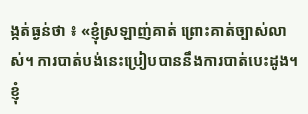ង្កត់ធ្ងន់ថា ៖ «ខ្ញុំស្រឡាញ់គាត់ ព្រោះគាត់ច្បាស់លាស់។ ការបាត់បង់នេះប្រៀបបាននឹងការបាត់បេះដូង។ ខ្ញុំ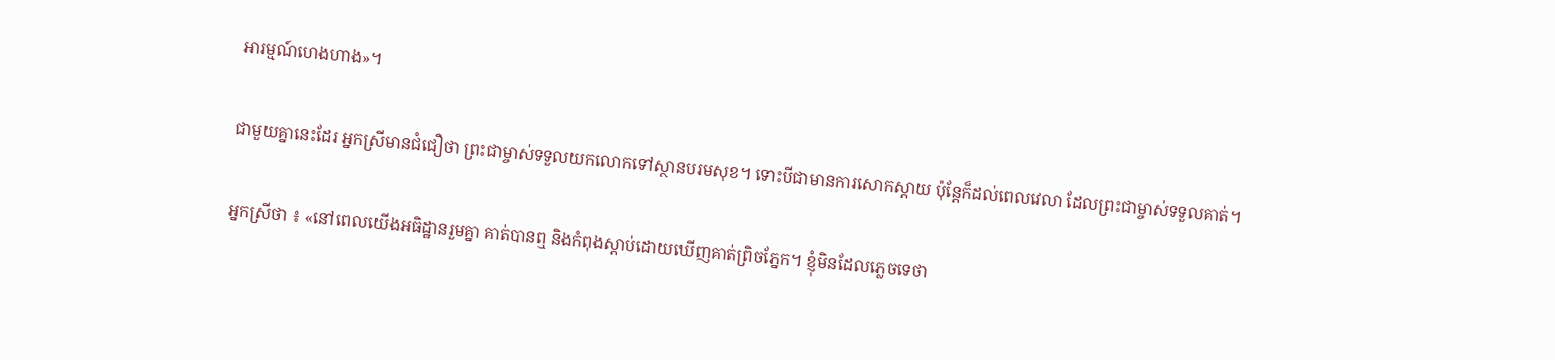អារម្មណ៍ហេងហាង»។

ជាមួយគ្នានេះដែរ អ្នកស្រីមានជំជឿថា ព្រះជាម្ចាស់ទទួលយកលោកទៅស្ថានបរមសុខ។ ទោះបីជាមានការសោកស្ដាយ ប៉ុន្តែក៏ដល់ពេលវេលា ដែលព្រះជាម្ចាស់ទទួលគាត់។

អ្នកស្រីថា ៖ «នៅពេលយើងអធិដ្ឋានរួមគ្នា គាត់បានឮ និងកំពុងស្ដាប់ដោយឃើញគាត់ព្រិចភ្នែក។ ខ្ញុំមិនដែលភ្លេចទេថា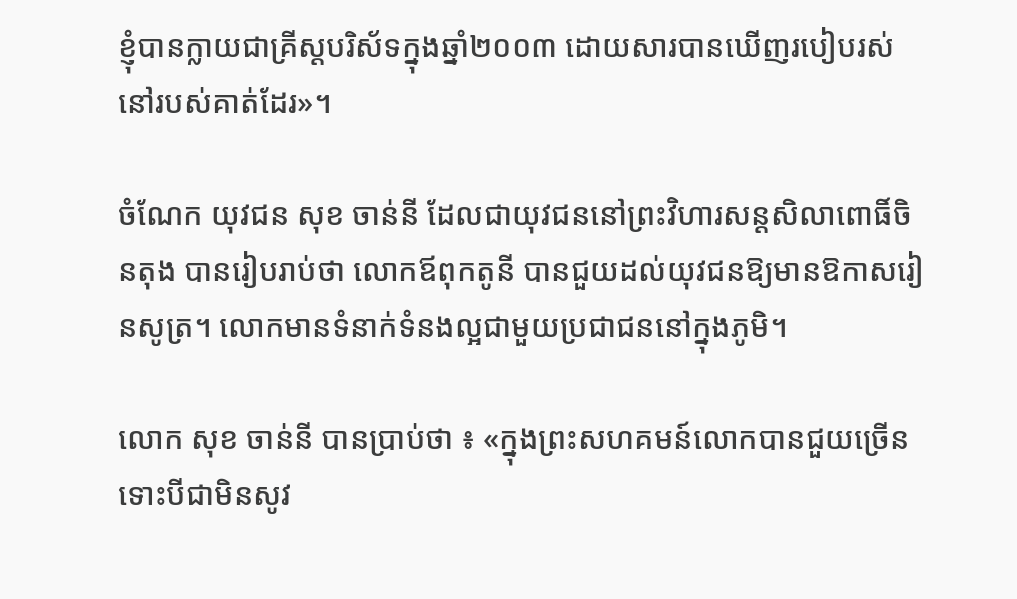ខ្ញុំបានក្លាយជាគ្រីស្តបរិស័ទក្នុងឆ្នាំ២០០៣ ដោយសារបានឃើញរបៀបរស់នៅរបស់គាត់ដែរ»។

ចំណែក យុវជន សុខ ចាន់នី ដែលជាយុវជននៅព្រះវិហារសន្តសិលាពោធិ៍ចិនតុង បានរៀបរាប់ថា លោកឪពុកតូនី បានជួយដល់យុវជនឱ្យមានឱកាសរៀនសូត្រ។ លោកមានទំនាក់ទំនងល្អជាមួយប្រជាជននៅក្នុងភូមិ។

លោក សុខ ចាន់នី បានប្រាប់ថា ៖ «ក្នុងព្រះសហគមន៍លោកបានជួយច្រើន ទោះបីជាមិនសូវ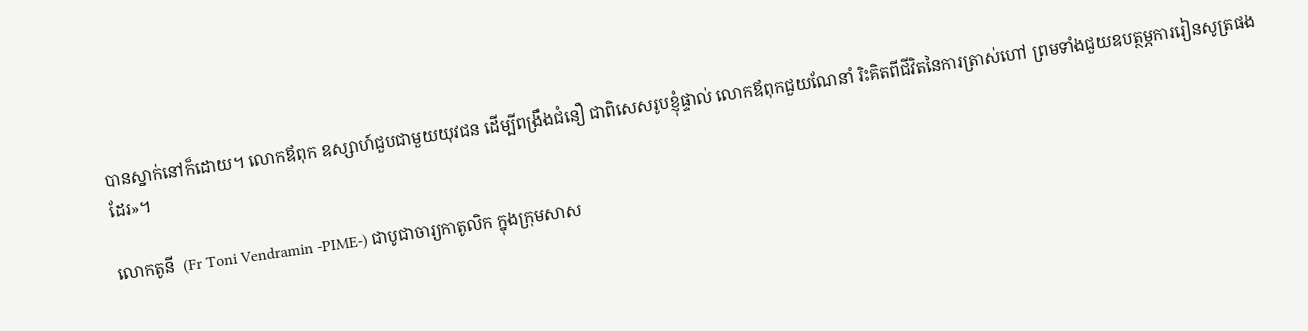បានស្នាក់នៅក៏ដោយ។ លោកឪពុក ឧស្សាហ៍ជួបជាមួយយុវជន ដើម្បីពង្រឹងជំនឿ ជាពិសេសរូបខ្ញុំផ្ទាល់ លោកឪពុកជួយណែនាំ រិះគិតពីជីវិតនៃការត្រាស់ហៅ ព្រមទាំងជួយឧបត្ថម្ភការរៀនសូត្រផងដែរ»។

លោកតូនី  (Fr Toni Vendramin -PIME-) ជាបូជាចារ្យកាតូលិក ក្នុងក្រុមសាស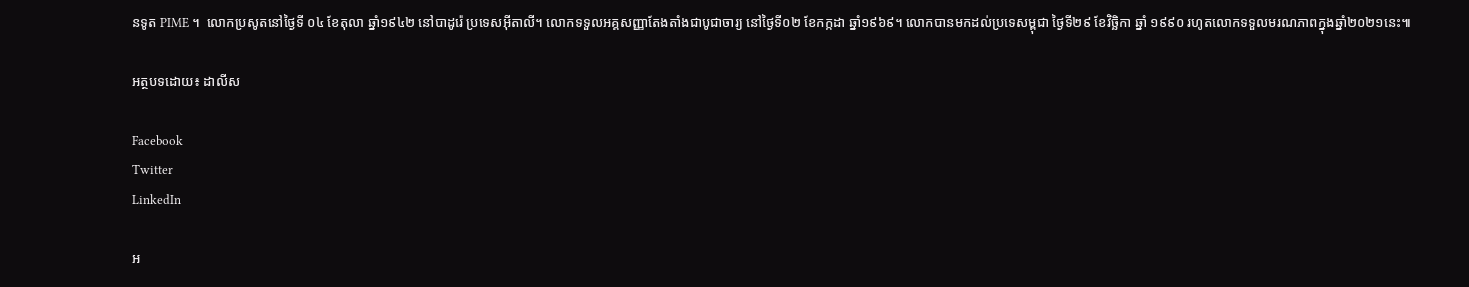នទូត PIME ។  លោកប្រសូតនៅថ្ងៃទី ០៤ ខែតុលា ឆ្នាំ១៩៤២ នៅបាដូរ៉េ ប្រទេសអ៊ីតាលី។ លោកទទួលអគ្គសញ្ញាតែងតាំងជាបូជាចារ្យ នៅថ្ងៃទី០២ ខែកក្កដា ឆ្នាំ១៩៦៩។ លោកបានមកដល់ប្រទេសម្ពុជា ថ្ងៃទី២៩ ខែវិច្ឆិកា ឆ្នាំ ១៩៩០ រហូតលោកទទួលមរណភាពក្នុងឆ្នាំ២០២១នេះ៕

អត្ថបទដោយ៖ ដាលីស

Facebook
Twitter
LinkedIn

អ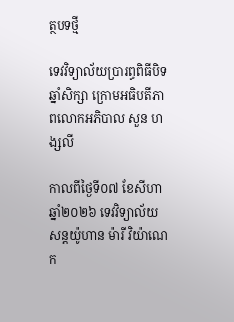ត្ថបទថ្មី

ទេវវិទ្យាល័យប្រារព្ធពិធីបិទឆ្នាំសិក្សា ក្រោមអធិបតីភាពលោកអភិបាល សួន ហង្សលី

កាលពីថ្ងៃទី០៧ ខែសីហា ឆ្នាំ២០២៦ ទេវវិទ្យាល័យ សន្តយ៉ូហាន ម៉ារី វិយ៉ាណេ ក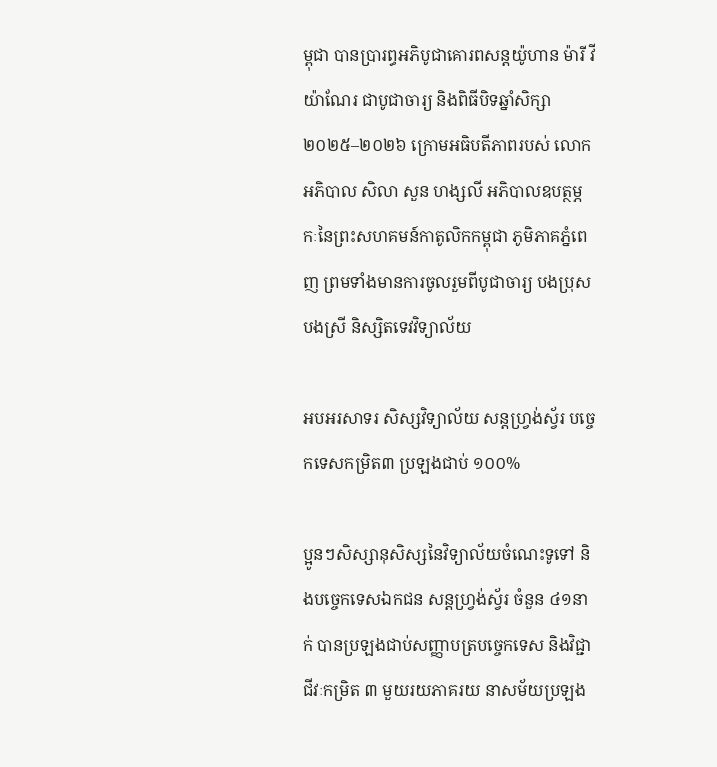ម្ពុជា បានប្រារព្ធអភិបូជាគោរពសន្តយ៉ូហាន ម៉ារី វីយ៉ាណែរ ជាបូជាចារ្យ និងពិធីបិទឆ្នាំសិក្សា ២០២៥–២០២៦ ក្រោមអធិបតីភាពរបស់ លោកអភិបាល សិលា សួន ហង្សលី អភិបាលឧបត្ថម្ភកៈនៃព្រះសហគមន៍កាតូលិកកម្ពុជា ភូមិភាគភ្នំពេញ ព្រមទាំងមានការចូលរួមពីបូជាចារ្យ បងប្រុស បងស្រី និស្សិតទេវវិទ្យាល័យ

អបអរសាទរ សិស្សវិទ្យាល័យ សន្តហ្វ្រង់ស្វ័រ បច្ចេកទេសកម្រិត៣ ប្រឡងជាប់ ១០០%

ប្អូនៗសិស្សានុសិស្សនៃវិទ្យាល័យចំណេះទូទៅ និងបច្ចេកទេសឯកជន សន្តហ្វ្រង់ស្វ័រ ចំនួន ៤១នាក់ បានប្រឡងជាប់សញ្ញាបត្របច្ចេកទេស និងវិជ្ជាជីវៈកម្រិត ៣ មួយរយភាគរយ នាសម័យប្រឡង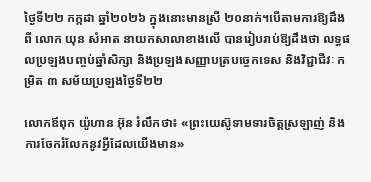ថ្ងៃទី២២ កក្កដា ឆ្នាំ២០២៦ ក្នុងនោះមានស្រី ២០នាក់។បើតាមការឱ្យដឹងពី លោក យុន សំអាត នាយកសាលាខាងលើ បានរៀបរាប់ឱ្យដឹងថា លទ្ធផលប្រឡងបញ្ចប់ឆ្នាំសិក្សា និងប្រឡងសញ្ញាបត្របច្ចេកទេស និងវិជ្ជាជីវៈ កម្រិត ៣ សម័យប្រឡងថ្ងៃទី២២

លោកឪពុក យ៉ូហាន អ៊ុន រំលឹកថា៖ «ព្រះយេស៊ូទាមទារចិត្តស្រឡាញ់ និងការចែករំលែកនូវអ្វីដែលយើងមាន»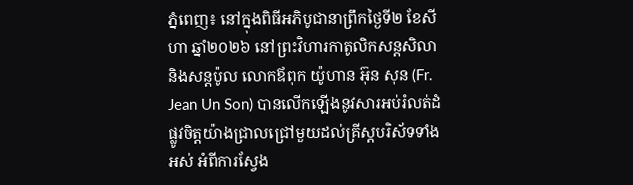ភ្នំពេញ៖ នៅក្នុងពិធីអភិបូជានាព្រឹកថ្ងៃទី២ ខែសីហា ឆ្នាំ២០២៦ នៅព្រះវិហារកាតូលិកសន្តសិលា និងសន្តប៉ូល លោកឪពុក យ៉ូហាន អ៊ុន សុន (Fr. Jean Un Son) បានលើកឡើងនូវសារអប់រំលត់ដំផ្លូវចិត្តយ៉ាងជ្រាលជ្រៅមួយដល់គ្រីស្ដបរិស័ទទាំងអស់ អំពីការស្វែង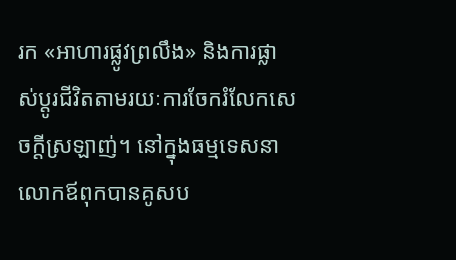រក «អាហារផ្លូវព្រលឹង» និងការផ្លាស់ប្តូរជីវិតតាមរយៈការចែករំលែកសេចក្ដីស្រឡាញ់។ នៅក្នុងធម្មទេសនា លោកឪពុកបានគូសប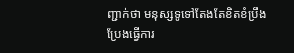ញ្ជាក់ថា មនុស្សទូទៅតែងតែខិតខំប្រឹងប្រែងធ្វើការ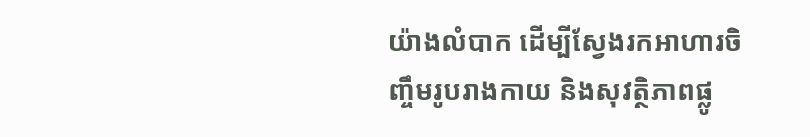យ៉ាងលំបាក ដើម្បីស្វែងរកអាហារចិញ្ចឹមរូបរាងកាយ និងសុវត្ថិភាពផ្លូ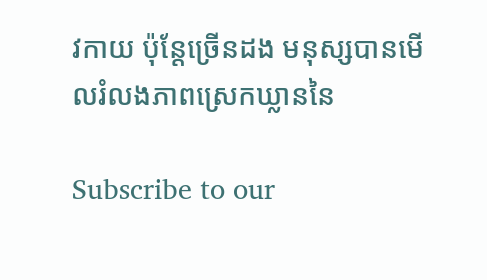វកាយ ប៉ុន្តែច្រើនដង មនុស្សបានមើលរំលងភាពស្រេកឃ្លាននៃ

Subscribe to our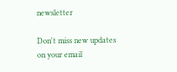newsletter

Don't miss new updates on your email